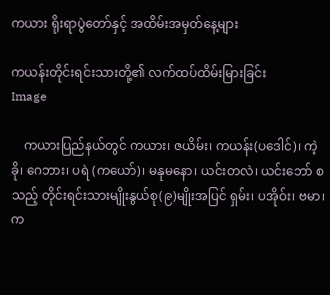ကယား ရိုးရာပွဲတော်နှင့် အထိမ်းအမှတ်နေ့များ

ကယန်းတိုင်းရင်းသားတို့၏ လက်ထပ်ထိမ်းမြားခြင်း
Image

    ကယားပြည်နယ်တွင် ကယား၊ ဇယိမ်း၊ ကယန်း(ပဒေါင်)၊ ကဲ့ခို၊ ‌ဂေဘား၊ ပရဲ (ကယော်)၊ မနုမနော၊ ယင်းတလဲ၊ ယင်းဘော် စသည့် တိုင်းရင်းသားမျိုးနွယ်စု(၉)မျိုးအပြင် ရှမ်း၊ ပအိုဝ်း၊ ဗမာ၊ က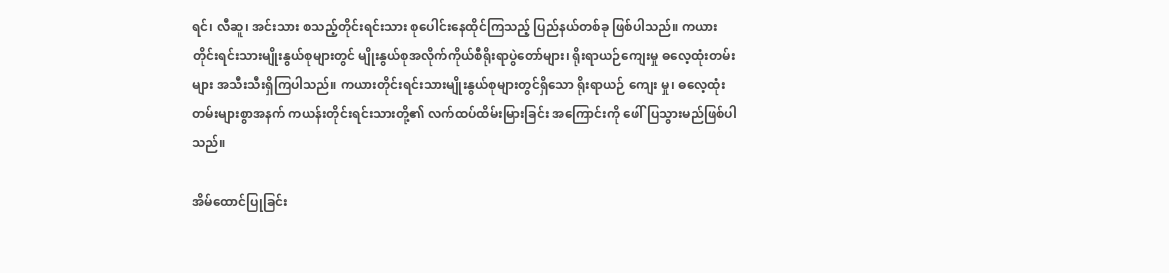ရင်၊ လီဆူ၊ အင်းသား စသည့်တိုင်းရင်းသား စုပေါင်းနေထိုင်ကြသည့် ပြည်နယ်တစ်ခု ဖြစ်ပါသည်။ ကယားတိုင်းရင်းသားမျိုးနွယ်စုများတွင် မျိုးနွယ်စုအလိုက်ကိုယ်စီရိုးရာပွဲတော်များ၊ ရိုးရာယဉ်ကျေးမှု ဓလေ့ထုံးတမ်းများ အသီးသီးရှိကြပါသည်။ ကယားတိုင်းရင်းသားမျိုးနွယ်စုများတွင်ရှိသော ရိုးရာယဉ် ကျေး မှု၊ ဓလေ့ထုံးတမ်းများစွာအနက် ကယန်းတိုင်းရင်းသားတို့၏ လက်ထပ်ထိမ်းမြားခြင်း အကြောင်းကို ဖေါ်ပြသွားမည်ဖြစ်ပါသည်။

အိမ်ထောင်ပြုခြင်း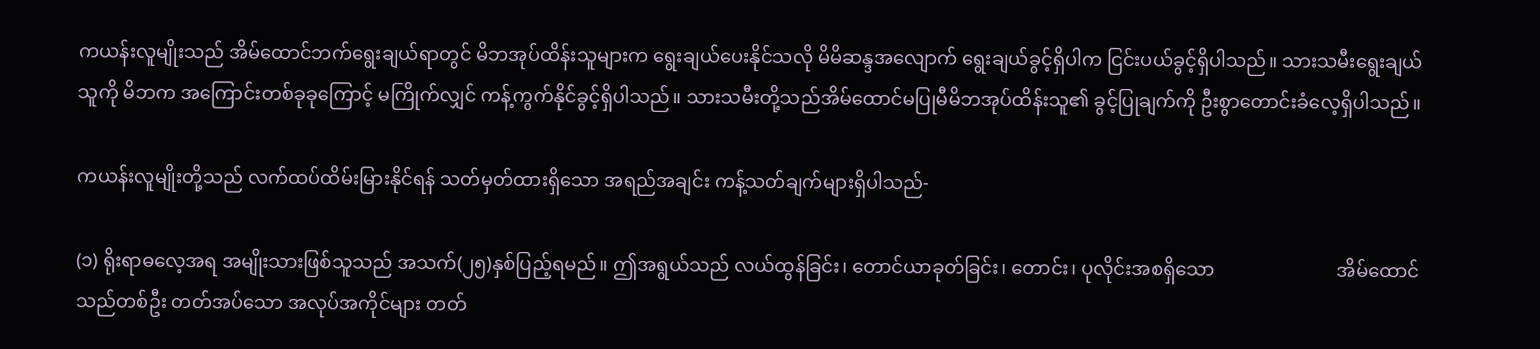ကယန်းလူမျိုးသည် အိမ်ထောင်ဘက်ရွေးချယ်ရာတွင် မိဘအုပ်ထိန်းသူများက ရွေးချယ်ပေးနိုင်သလို မိမိဆန္ဒအလျောက် ရွေးချယ်ခွင့်ရှိပါက ငြင်းပယ်ခွင့်ရှိပါသည်။ သားသမီးရွေးချယ်သူကို မိဘက အကြောင်းတစ်ခုခုကြောင့် မကြိုက်လျှင် ကန့်ကွက်နိုင်ခွင့်ရှိပါသည်။ သားသမီးတို့သည်အိမ်ထောင်မပြုမီမိဘအုပ်ထိန်းသူ၏ ခွင့်ပြုချက်ကို ဦးစွာတောင်းခံလေ့ရှိပါသည်။

ကယန်းလူမျိုးတို့သည် လက်ထပ်ထိမ်းမြားနိုင်ရန် သတ်မှတ်ထားရှိသော အရည်အချင်း ကန့်သတ်ချက်များရှိပါသည်-

(၁) ရိုးရာဓလေ့အရ အမျိုးသားဖြစ်သူသည် အသက်(၂၅)နှစ်ပြည့်ရမည်။ ဤအရွယ်သည် လယ်ထွန်ခြင်း၊ တောင်ယာခုတ်ခြင်း၊ တောင်း၊ ပုလိုင်းအစရှိသော                          အိမ်ထောင်သည်တစ်ဦး တတ်အပ်သော အလုပ်အကိုင်များ တတ်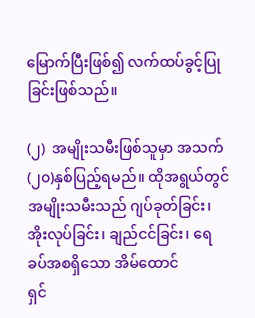မြောက်ပြီးဖြစ်၍ လက်ထပ်ခွင့်ပြုခြင်းဖြစ်သည်။

(၂)  အမျိုးသမီးဖြစ်သူမှာ အသက်(၂၀)နှစ်ပြည့်ရမည်။ ထိုအရွယ်တွင် အမျိုးသမီးသည် ဂျပ်ခုတ်ခြင်း၊ အိုးလုပ်ခြင်း၊ ချည်ငင်ခြင်း၊ ရေခပ်အစရှိသော အိမ်ထောင်                     ရှင်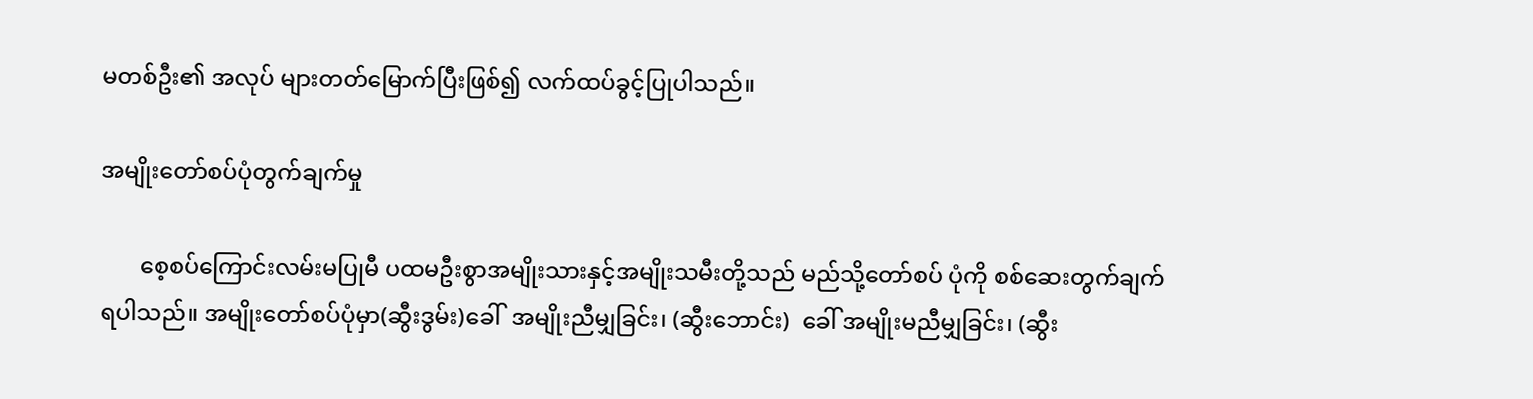မတစ်ဦး၏ အလုပ် များတတ်မြောက်ပြီးဖြစ်၍ လက်ထပ်ခွင့်ပြုပါသည်။

အမျိုးတော်စပ်ပုံတွက်ချက်မှု

       စေ့စပ်ကြောင်းလမ်းမပြုမီ ပထမဦးစွာအမျိုးသားနှင့်အမျိုးသမီးတို့သည် မည်သို့တော်စပ် ပုံကို စစ်ဆေးတွက်ချက်ရပါသည်။ အမျိုးတော်စပ်ပုံမှာ(ဆွီးဒွမ်း)ခေါ်  အမျိုးညီမျှခြင်း၊ (ဆွီးဘောင်း)  ခေါ် အမျိုးမညီမျှခြင်း၊ (ဆွီး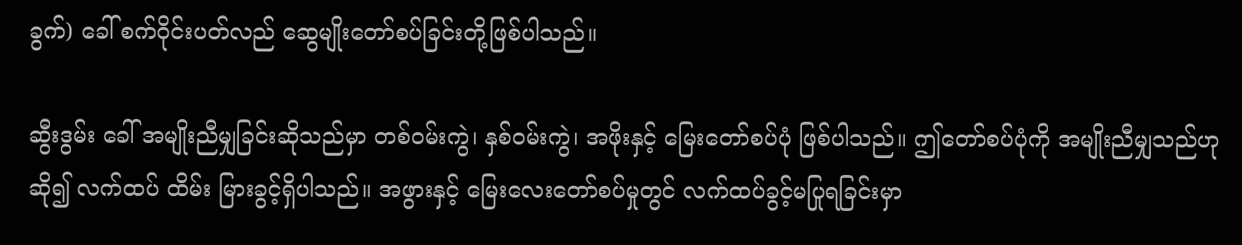ခွက်) ခေါ် စက်ဝိုင်းပတ်လည် ဆွေမျိုးတော်စပ်ခြင်းတို့ဖြစ်ပါသည်။

ဆွီးဒွမ်း ခေါ် အမျိုးညီမျှခြင်းဆိုသည်မှာ တစ်ဝမ်းကွဲ၊ နှစ်ဝမ်းကွဲ၊ အဖိုးနှင့် မြေးတော်စပ်ပုံ ဖြစ်ပါသည်။ ဤတော်စပ်ပုံကို အမျိုးညီမျှသည်ဟုဆို၍ လက်ထပ် ထိမ်း မြားခွင့်ရှိပါသည်။ အဖွားနှင့် မြေးလေးတော်စပ်မှုတွင် လက်ထပ်ခွင့်မပြုရခြင်းမှာ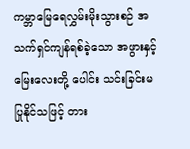ကမ္ဘာမြေရေလွှမ်းမိုးသွားစဉ် အသက်ရှင်ကျန်ရစ်ခဲ့သော အဖွားနှင့်မြေးလေးတို့ ပေါင်း သင်းခြင်းမပြုနိုင်သဖြင့် တား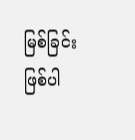မြစ်ခြင်း ဖြစ်ပါ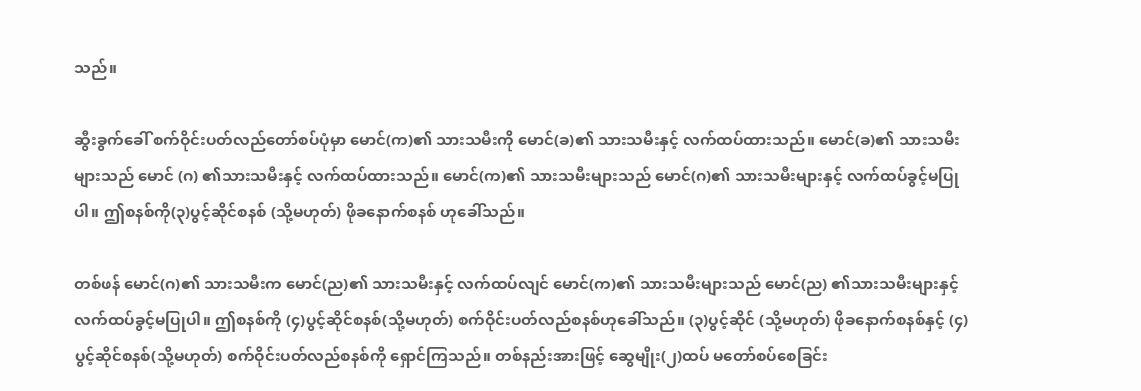သည်။

ဆွီးခွက်ခေါ် စက်ဝိုင်းပတ်လည်တော်စပ်ပုံမှာ မောင်(က)၏ သားသမီးကို မောင်(ခ)၏ သားသမီးနှင့် လက်ထပ်ထားသည်။ မောင်(ခ)၏ သားသမီးများသည် မောင် (ဂ) ၏သားသမီးနှင့် လက်ထပ်ထားသည်။ မောင်(က)၏ သားသမီးများသည် မောင်(ဂ)၏ သားသမီးများနှင့် လက်ထပ်ခွင့်မပြုပါ။ ဤစနစ်ကို(၃)ပွင့်ဆိုင်စနစ် (သို့မဟုတ်) ဖိုခနောက်စနစ် ဟုခေါ်သည်။

တစ်ဖန် မောင်(ဂ)၏ သားသမီးက မောင်(ည)၏ သားသမီးနှင့် လက်ထပ်လျင် မောင်(က)၏ သားသမီးများသည် မောင်(ည) ၏သားသမီးများနှင့် လက်ထပ်ခွင့်မပြုပါ။ ဤစနစ်ကို (၄)ပွင့်ဆိုင်စနစ်(သို့မဟုတ်) စက်ဝိုင်းပတ်လည်စနစ်ဟုခေါ်သည်။ (၃)ပွင့်ဆိုင် (သို့မဟုတ်) ဖိုခနောက်စနစ်နှင့် (၄) ပွင့်ဆိုင်စနစ်(သို့မဟုတ်) စက်ဝိုင်းပတ်လည်စနစ်ကို ရှောင်ကြသည်။ တစ်နည်းအားဖြင့် ဆွေမျိုး(၂)ထပ် မတော်စပ်စေခြင်း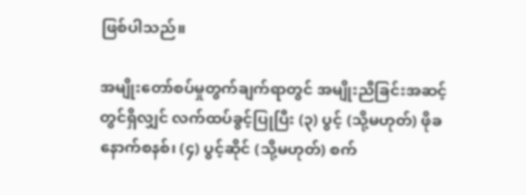ဖြစ်ပါသည်။

အမျိုးတော်စပ်မှုတွက်ချက်ရာတွင် အမျိုးညီခြင်းအဆင့်တွင်ရှိလျှင် လက်ထပ်ခွင့်ပြုပြီး (၃) ပွင့် (သို့မဟုတ်) ဖိုခနောက်စနစ်၊ (၄) ပွင့်ဆိုင် (သို့မဟုတ်) စက်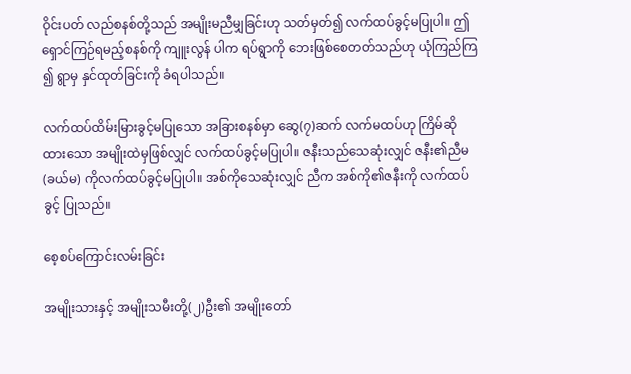ဝိုင်းပတ် လည်စနစ်တို့သည် အမျိုးမညီမျှခြင်းဟု သတ်မှတ်၍ လက်ထပ်ခွင့်မပြုပါ။ ဤရှောင်ကြဉ်ရမည့်စနစ်ကို ကျူးလွန် ပါက ရပ်ရွာကို ဘေးဖြစ်စေတတ်သည်ဟု ယုံကြည်ကြ ၍ ရွာမှ နှင်ထုတ်ခြင်းကို ခံရပါသည်။

လက်ထပ်ထိမ်းမြားခွင့်မပြုသော အခြားစနစ်မှာ ဆွေ(၇)ဆက် လက်မထပ်ဟု ကြိမ်ဆို ထားသော အမျိုးထဲမှဖြစ်လျှင် လက်ထပ်ခွင့်မပြုပါ။ ဇနီးသည်သေဆုံးလျှင် ဇနီး၏ညီမ (ခယ်မ) ကိုလက်ထပ်ခွင့်မပြုပါ။ အစ်ကိုသေဆုံးလျှင် ညီက အစ်ကို၏ဇနီးကို လက်ထပ်ခွင့် ပြုသည်။

စေ့စပ်ကြောင်းလမ်းခြင်း

အမျိုးသားနှင့် အမျိုးသမီးတို့(၂)ဦး၏ အမျိုးတော်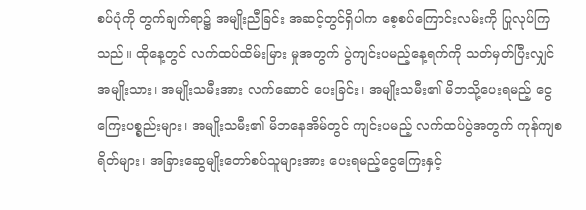စပ်ပုံကို တွက်ချက်ရာ၌ အမျိုးညီခြင်း အဆင့်တွင်ရှိပါက စေ့စပ်ကြောင်းလမ်းကို ပြုလုပ်ကြသည်။ ထိုနေ့တွင် လက်ထပ်ထိမ်းမြား မှုအတွက် ပွဲကျင်းပမည့်နေ့ရက်ကို သတ်မှတ်ပြီးလျှင် အမျိုးသား၊ အမျိုးသမီးအား လက်ဆောင် ပေးခြင်း၊ အမျိုးသမီး၏ မိဘသို့ပေးရမည့် ငွေကြေးပစ္စည်းများ၊ အမျိုးသမီး၏ မိဘနေအိမ်တွင် ကျင်းပမည့် လက်ထပ်ပွဲအတွက် ကုန်ကျစရိတ်များ၊ အခြားဆွေမျိုးတော်စပ်သူများအား ပေးရမည့်ငွေကြေးနှင့်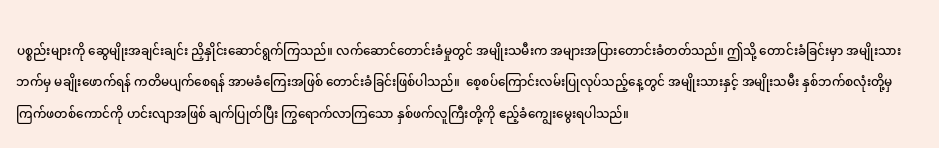ပစ္စည်းများကို ဆွေမျိုးအချင်းချင်း ညှိနှိုင်းဆောင်ရွက်ကြသည်။ လက်ဆောင်တောင်းခံမှုတွင် အမျိုးသမီးက အများအပြားတောင်းခံတတ်သည်။ ဤသို့ တောင်းခံခြင်းမှာ အမျိုးသားဘက်မှ မချိုးဖောက်ရန် ကတိမပျက်စေရန် အာမခံကြေးအဖြစ် တောင်းခံခြင်းဖြစ်ပါသည်။  စေ့စပ်ကြောင်းလမ်းပြုလုပ်သည့်နေ့တွင် အမျိုးသားနှင့် အမျိုးသမီး နှစ်ဘက်စလုံးတို့မှ ကြက်ဖတစ်ကောင်ကို ဟင်းလျာအဖြစ် ချက်ပြုတ်ပြီး ကြွရောက်လာကြသော နှစ်ဖက်လူကြီးတို့ကို ဧည့်ခံကျွေးမွေးရပါသည်။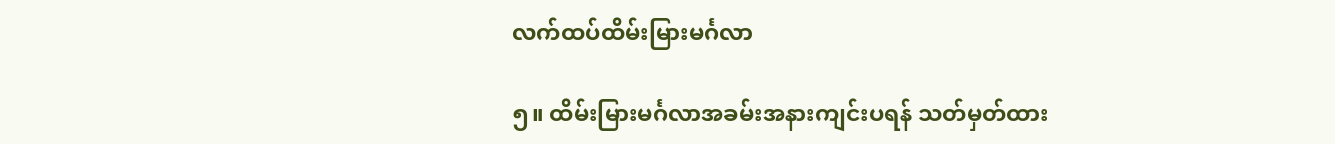လက်ထပ်ထိမ်းမြားမင်္ဂလာ

၅။ ထိမ်းမြားမင်္ဂလာအခမ်းအနားကျင်းပရန် သတ်မှတ်ထား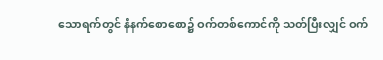သောရက်တွင် နံနက်စောစော၌ ဝက်တစ်ကောင်ကို သတ်ပြီးလျှင် ဝက်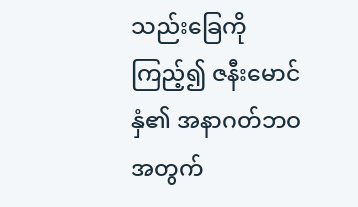သည်းခြေကိုကြည့်၍ ဇနီးမောင်နှံ၏ အနာဂတ်ဘဝ အတွက်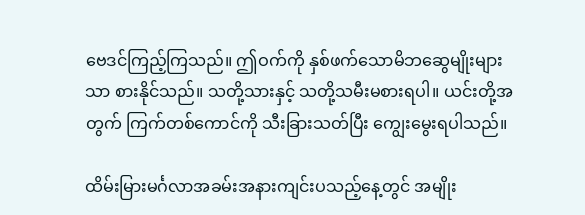ဗေဒင်ကြည့်ကြသည်။ ဤဝက်ကို နှစ်ဖက်သောမိဘဆွေမျိုးများသာ စားနိုင်သည်။ သတို့သားနှင့် သတို့သမီးမစားရပါ။ ယင်းတို့အတွက် ကြက်တစ်ကောင်ကို သီးခြားသတ်ပြီး ကျွေးမွေးရပါသည်။

ထိမ်းမြားမင်္ဂလာအခမ်းအနားကျင်းပသည့်နေ့တွင် အမျိုး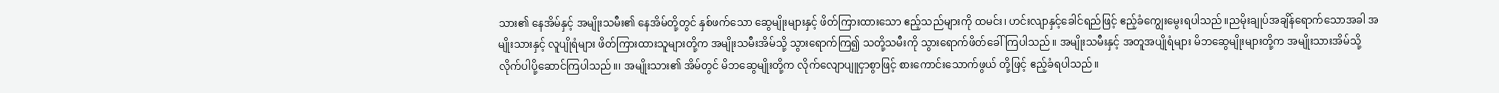သား၏ နေအိမ်နှင့် အမျိုးသမီး၏ နေအိမ်တို့တွင် နှစ်ဖက်သော ဆွေမျိုးများနှင့် ဖိတ်ကြားထားသော ဧည့်သည်များကို ထမင်း၊ ဟင်းလျာနှင့်ခေါင်ရည်ဖြင့် ဧည့်ခံကျွေးမွေးရပါသည်။ညမိုးချုပ်အချိန်ရောက်သောအခါ အမျိုးသားနှင့် လူပျိုရံများ ဖိတ်ကြားထားသူများတို့က အမျိုးသမီးအိမ်သို့ သွား‌ရောက်ကြ၍ သတို့သမီးကို သွားရောက်ဖိတ်ခေါ်ကြပါသည်။ အမျိုးသမီးနှင့် အတူအပျိုရံများ မိဘဆွေမျိုးများတို့က အမျိုးသားအိမ်သို့ လိုက်ပါပို့ဆောင်ကြပါသည်။၊ အမျိုးသား၏ အိမ်တွင် မိဘဆွေမျိုးတို့က လိုက်လျောပျူငှာစွာဖြင့် စားကောင်းသောက်ဖွယ် တို့ဖြင့် ဧည့်ခံရပါသည်။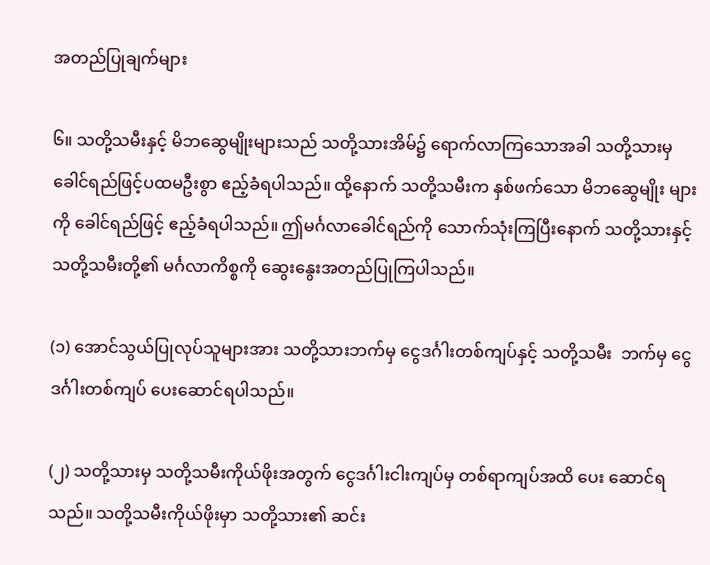အတည်ပြုချက်များ

၆။ သတို့သမီးနှင့် မိဘဆွေမျိုးများသည် သတို့သားအိမ်၌ ရောက်လာကြသောအခါ သတို့သားမှ ခေါင်ရည်ဖြင့်ပထမဦးစွာ ဧည့်ခံရပါသည်။ ထို့နောက် သတို့သမီးက နှစ်ဖက်သော မိဘဆွေမျိုး များကို ခေါင်ရည်ဖြင့် ဧည့်ခံရပါသည်။ ဤမင်္ဂလာခေါင်ရည်ကို သောက်သုံးကြပြီးနောက် သတို့သားနှင့် သတို့သမီးတို့၏ မင်္ဂလာကိစ္စကို ဆွေးနွေးအတည်ပြုကြပါသည်။

(၁) အောင်သွယ်ပြုလုပ်သူများအား သတို့သားဘက်မှ ငွေဒင်္ဂါးတစ်ကျပ်နှင့် သတို့သမီး  ဘက်မှ ငွေဒင်္ဂါးတစ်ကျပ် ပေးဆောင်ရပါသည်။

(၂) သတို့သားမှ သတို့သမီးကိုယ်ဖိုးအတွက် ငွေဒင်္ဂါးငါးကျပ်မှ တစ်ရာကျပ်အထိ ပေး ဆောင်ရသည်။ သတို့သမီးကိုယ်ဖိုးမှာ သတို့သား၏ ဆင်း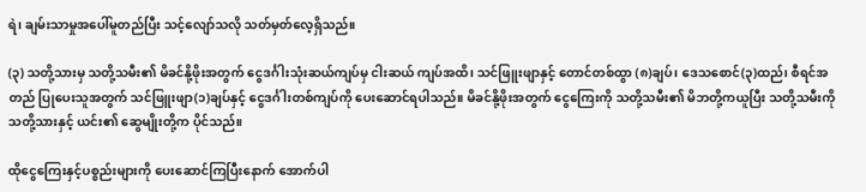ရဲ၊ ချမ်းသာမှုအပေါ်မူတည်ပြီး သင့်လျော်သလို သတ်မှတ်လေ့ရှိသည်။

(၃) သတို့သားမှ သတို့သမီး၏ မိခင်နို့ဖိုးအတွက် ငွေဒင်္ဂါးသုံးဆယ်ကျပ်မှ ငါးဆယ် ကျပ်အထိ၊ သင်ဖြူးဖျာနှင့် တောင်တစ်ထွာ (၈)ချပ်၊ ဒေသစောင်(၃)ထည်၊ စီရင်အတည် ပြုပေးသူအတွက် သင်ဖြူးဖျာ(၁)ချပ်နှင့် ငွေဒင်္ဂါးတစ်ကျပ်ကို ပေးဆောင်ရပါသည်။ မိခင်နို့ဖိုးအတွက် ငွေကြေးကို သတို့သမီး၏ မိဘတို့ကယူပြီး သတို့သမီးကို သတို့သားနှင့် ယင်း၏ ဆွေမျိုးတို့က ပိုင်သည်။

ထိုငွေကြေးနှင့်ပစ္စည်းများကို ပေးဆောင်ကြပြီးနောက် အောက်ပါ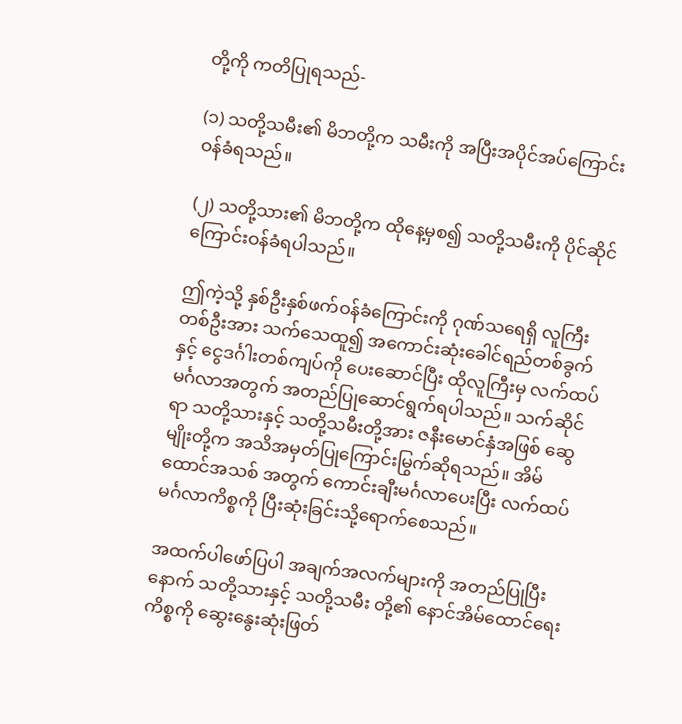တို့ကို ကတိပြုရသည်-

(၁) သတို့သမီး၏ မိဘတို့က သမီးကို အပြီးအပိုင်အပ်ကြောင်းဝန်ခံရသည်။

(၂) သတို့သား၏ မိဘတို့က ထိုနေ့မှစ၍ သတို့သမီးကို ပိုင်ဆိုင်ကြောင်းဝန်ခံရပါသည်။

ဤကဲ့သို့ နှစ်ဦးနှစ်ဖက်ဝန်ခံကြောင်းကို ဂုဏ်သ‌ရေရှိ လူကြီးတစ်ဦးအား သက်သေထူ၍ အကောင်းဆုံးခေါင်ရည်တစ်ခွက်နှင့် ငွေဒင်္ဂါးတစ်ကျပ်ကို ပေးဆောင်ပြီး ထိုလူကြီးမှ လက်ထပ် မင်္ဂလာအတွက် အတည်ပြုဆောင်ရွက်ရပါသည်။ သက်ဆိုင်ရာ သတို့သားနှင့် သတို့သမီးတို့အား ဇနီးမောင်နှံအဖြစ် ဆွေမျိုးတို့က အသိအမှတ်ပြုကြောင်းမြွက်ဆိုရသည်။ အိမ်ထောင်အသစ် အတွက် ကောင်းချီးမင်္ဂလာပေးပြီး လက်ထပ်မင်္ဂလာကိစ္စကို ပြီးဆုံးခြင်းသို့ရောက်စေသည်။

အထက်ပါဖော်ပြပါ အချက်အလက်များကို အတည်ပြုပြီးနောက် သတို့သားနှင့် သတို့သမီး တို့၏ နောင်အိမ်ထောင်ရေးကိစ္စကို ဆွေးနွေးဆုံးဖြတ်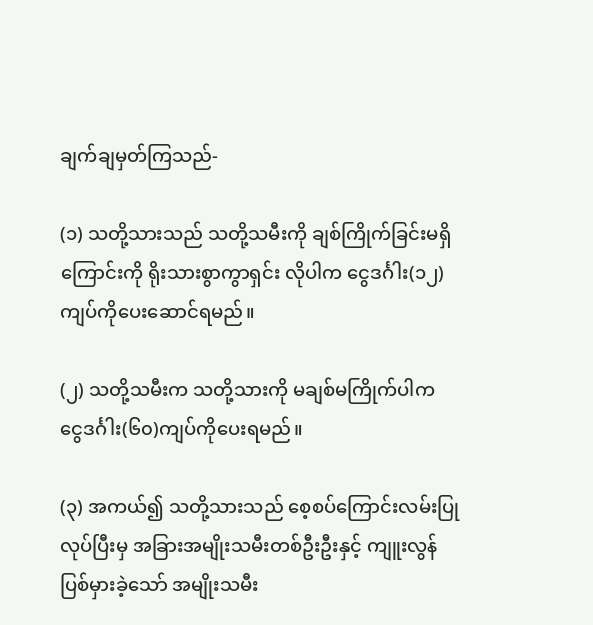ချက်ချမှတ်ကြသည်-

(၁) သတို့သားသည် သတို့သမီးကို ချစ်ကြိုက်ခြင်းမရှိကြောင်းကို ရိုးသားစွာကွာရှင်း လိုပါက ငွေဒင်္ဂါး(၁၂)ကျပ်ကိုပေးဆောင်ရမည်။

(၂) သတို့သမီးက သတို့သားကို မချစ်မကြိုက်ပါက ငွေဒင်္ဂါး(၆၀)ကျပ်ကိုပေးရမည်။

(၃) အကယ်၍ သတို့သားသည် စေ့စပ်ကြောင်းလမ်းပြုလုပ်ပြီးမှ အခြားအမျိုးသမီးတစ်ဦးဦးနှင့် ကျူးလွန်ပြစ်မှားခဲ့သော် အမျိုးသမီး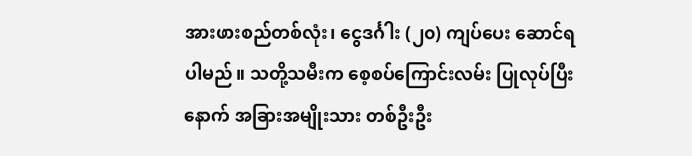အားဖားစည်တစ်လုံး၊ ငွေဒင်္ဂါး (၂၀) ကျပ်ပေး ဆောင်ရပါမည်။ သတို့သမီးက စေ့စပ်ကြောင်းလမ်း ပြုလုပ်ပြီးနောက် အခြားအမျိုးသား တစ်ဦးဦး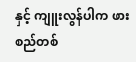နှင့် ကျူးလွန်ပါက ဖားစည်တစ်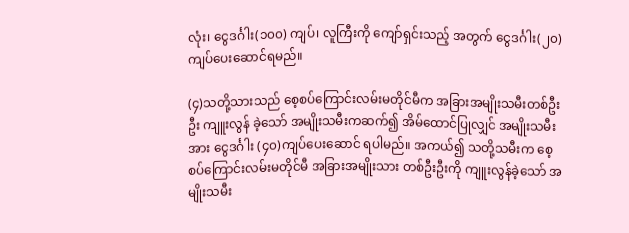လုံး၊ ငွေဒင်္ဂါး(၁၀၀) ကျပ်၊ လူကြီးကို ကျော်ရှင်းသည့် အတွက် ငွေဒင်္ဂါး(၂၀)ကျပ်ပေးဆောင်ရမည်။

(၄)သတို့သားသည် စေ့စပ်ကြောင်းလမ်းမတိုင်မီက အခြားအမျိုးသမီးတစ်ဦးဦး ကျူးလွန် ခဲ့သော် အမျိုးသမီးကဆက်၍ အိမ်ထောင်ပြုလျှင် အမျိုးသမီးအား ငွေဒင်္ဂါး (၄၀)ကျပ်ပေးဆောင် ရပါမည်။ အကယ်၍ သတို့သမီးက စေ့စပ်ကြောင်းလမ်းမတိုင်မီ အခြားအမျိုးသား တစ်ဦးဦးကို ကျူးလွန်ခဲ့သော် အမျိုးသမီး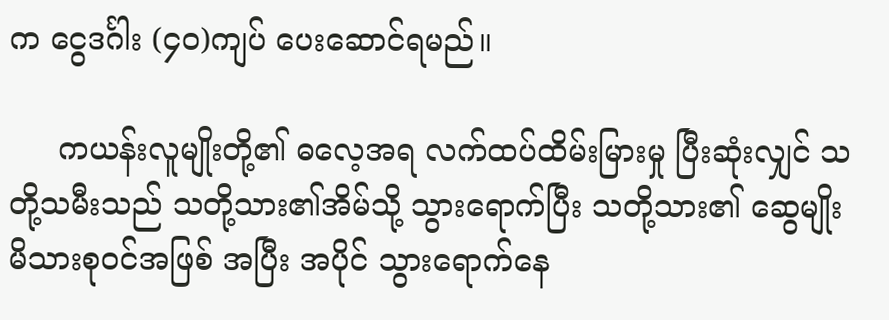က ငွေဒင်္ဂါး (၄၀)ကျပ် ပေးဆောင်ရမည်။

     ကယန်းလူမျိုးတို့၏ ဓလေ့အရ လက်ထပ်ထိမ်းမြားမှု ပြီးဆုံးလျှင် သတို့သမီးသည် သတို့သား၏အိမ်သို့ သွား‌ရောက်ပြီး သတို့သား၏ ဆွေမျိုးမိသားစုဝင်အဖြစ် အပြီး အပိုင် သွား‌ရောက်နေ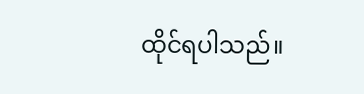ထိုင်ရပါသည်။